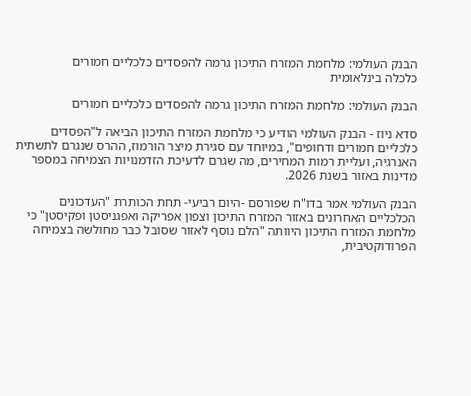הבנק העולמי: מלחמת המזרח התיכון גרמה להפסדים כלכליים חמורים
כלכלה בינלאומית

הבנק העולמי: מלחמת המזרח התיכון גרמה להפסדים כלכליים חמורים

סדא ניוז - הבנק העולמי הודיע כי מלחמת המזרח התיכון הביאה ל"הפסדים כלכליים חמורים ודחופים", במיוחד עם סגירת מיצר הורמוז, ההרס שנגרם לתשתית האנרגיה, ועליית רמות המחירים, מה שגרם לדעיכת הזדמנויות הצמיחה במספר מדינות באזור בשנת 2026.

הבנק העולמי אמר בדו"ח שפורסם -היום רביעי- תחת הכותרת "העדכונים הכלכליים האחרונים באזור המזרח התיכון וצפון אפריקה ואפגניסטן ופקיסטן" כי מלחמת המזרח התיכון היוותה "הלם נוסף לאזור שסובל כבר מחולשה בצמיחה הפרודוקטיבית,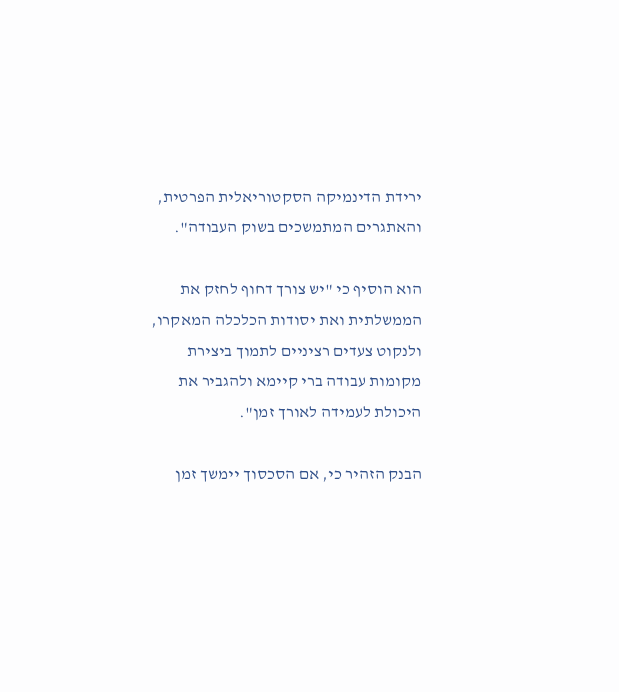ירידת הדינמיקה הסקטוריאלית הפרטית, והאתגרים המתמשכים בשוק העבודה".

הוא הוסיף כי "יש צורך דחוף לחזק את הממשלתית ואת יסודות הכלכלה המאקרו, ולנקוט צעדים רציניים לתמוך ביצירת מקומות עבודה ברי קיימא ולהגביר את היכולת לעמידה לאורך זמן".

הבנק הזהיר כי, אם הסכסוך יימשך זמן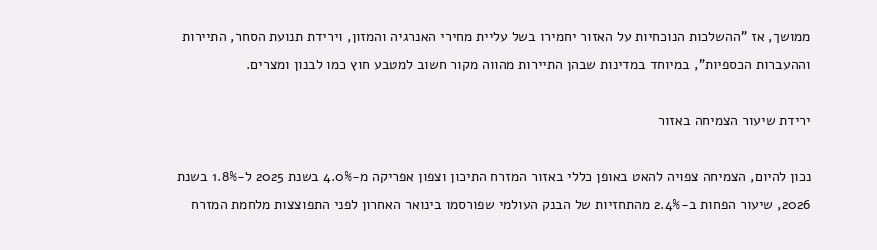ממושך, אז "ההשלכות הנוכחיות על האזור יחמירו בשל עליית מחירי האנרגיה והמזון, וירידת תנועת הסחר, התיירות וההעברות הכספיות", במיוחד במדינות שבהן התיירות מהווה מקור חשוב למטבע חוץ כמו לבנון ומצרים.

ירידת שיעור הצמיחה באזור

נכון להיום, הצמיחה צפויה להאט באופן כללי באזור המזרח התיכון וצפון אפריקה מ-4.0% בשנת 2025 ל-1.8% בשנת 2026, שיעור הפחות ב-2.4% מהתחזיות של הבנק העולמי שפורסמו בינואר האחרון לפני התפוצצות מלחמת המזרח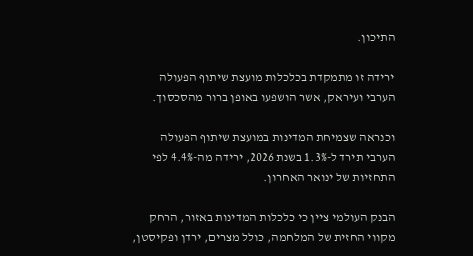התיכון.

ירידה זו מתמקדת בכלכלות מועצת שיתוף הפעולה הערבי ועיראק, אשר הושפעו באופן ברור מהסכסוך.

וכנראה שצמיחת המדינות במועצת שיתוף הפעולה הערבי תירד ל-1.3% בשנת 2026, ירידה מה-4.4% לפי התחזיות של ינואר האחרון.

הבנק העולמי ציין כי כלכלות המדינות באזור, הרחק מקווי החזית של המלחמה, כולל מצרים, ירדן ופקיסטן,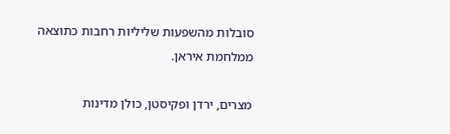סובלות מהשפעות שליליות רחבות כתוצאה ממלחמת איראן.

מצרים, ירדן ופקיסטן, כולן מדינות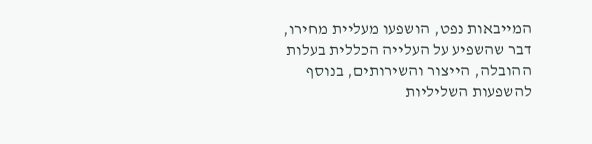המייבאות נפט, הושפעו מעליית מחירו, דבר שהשפיע על העלייה הכללית בעלות ההובלה, הייצור והשירותים, בנוסף להשפעות השליליות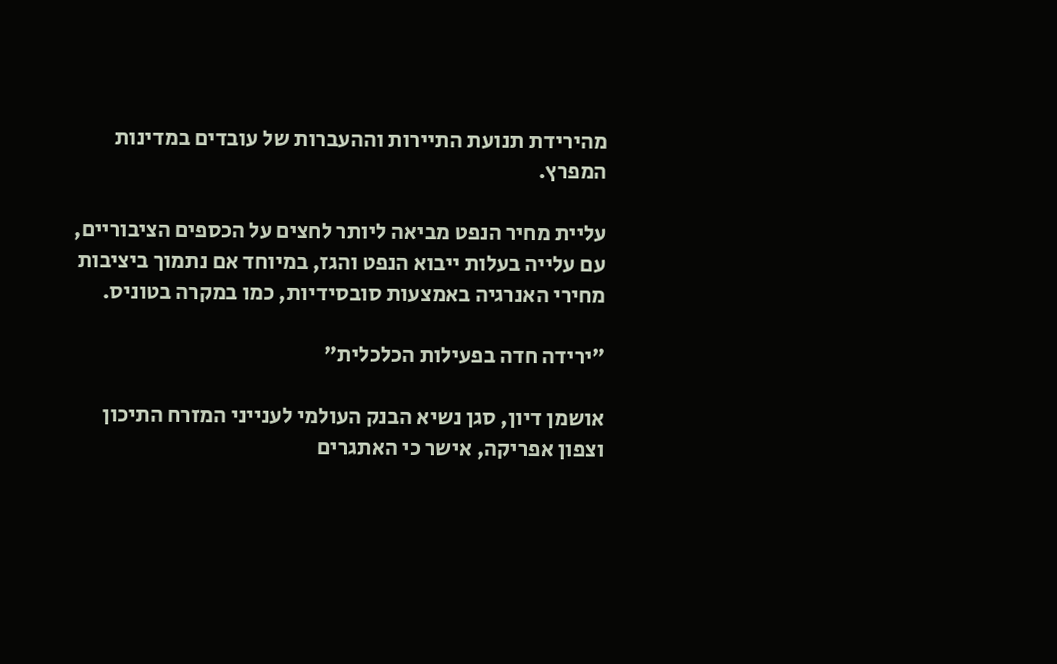מהירידת תנועת התיירות וההעברות של עובדים במדינות המפרץ.

עליית מחיר הנפט מביאה ליותר לחצים על הכספים הציבוריים, עם עלייה בעלות ייבוא הנפט והגז, במיוחד אם נתמוך ביציבות מחירי האנרגיה באמצעות סובסידיות, כמו במקרה בטוניס.

"ירידה חדה בפעילות הכלכלית"

אושמן דיון, סגן נשיא הבנק העולמי לענייני המזרח התיכון וצפון אפריקה, אישר כי האתגרים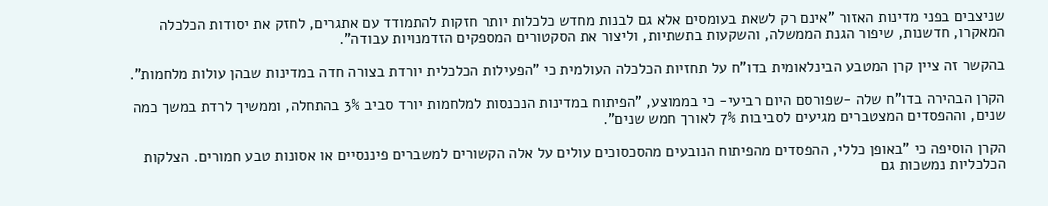שניצבים בפני מדינות האזור "אינם רק לשאת בעומסים אלא גם לבנות מחדש כלכלות יותר חזקות להתמודד עם אתגרים, לחזק את יסודות הכלכלה המאקרו, חדשנות, שיפור הגנת הממשלה, והשקעות בתשתיות, וליצור את הסקטורים המספקים הזדמנויות עבודה".

בהקשר זה ציין קרן המטבע הבינלאומית בדו"ח על תחזיות הכלכלה העולמית כי "הפעילות הכלכלית יורדת בצורה חדה במדינות שבהן עולות מלחמות".

הקרן הבהירה בדו"ח שלה -שפורסם היום רביעי- כי בממוצע, "הפיתוח במדינות הנכנסות למלחמות יורד סביב 3% בהתחלה, וממשיך לרדת במשך כמה שנים, וההפסדים המצטברים מגיעים לסביבות 7% לאורך חמש שנים".

הקרן הוסיפה כי "באופן כללי, ההפסדים מהפיתוח הנובעים מהסכסוכים עולים על אלה הקשורים למשברים פיננסיים או אסונות טבע חמורים. הצלקות הכלכליות נמשכות גם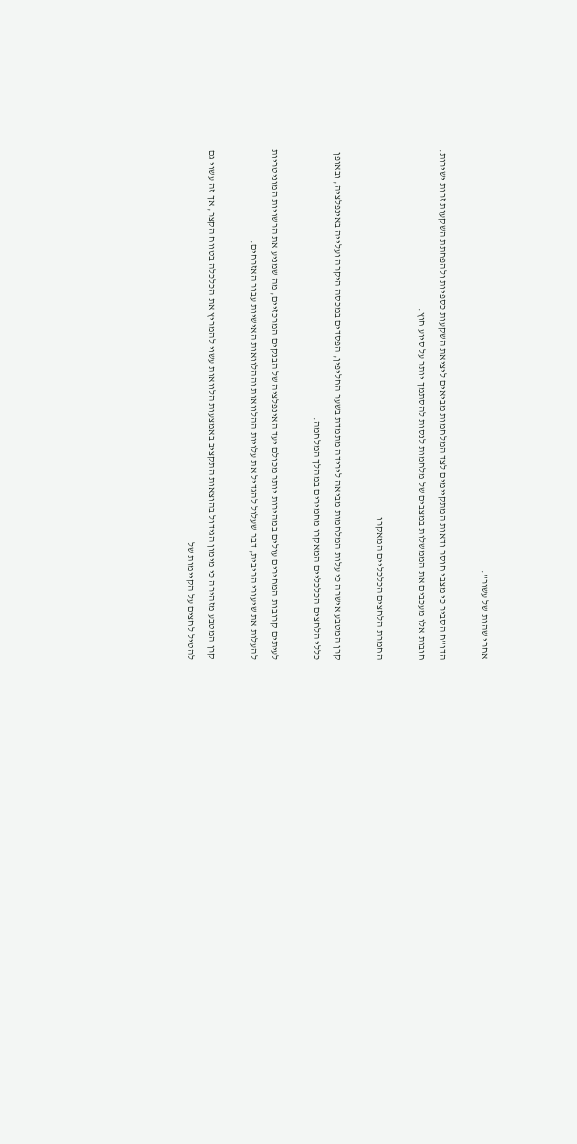אחרי שהות של עשור".

הדו"ח הסביר כי מצבי חוסר ודאות המתקיימים לצד המלחמות מביאים ליציאת השקעות כספיות ולהפחתת השקעות זרות ישירות. חובות אלו מעכבים את הממשלות במצבים של מלחמות לנסות להסתמך יותר על סיוע חוץ.

החמרת הלחצים הכלכליים המאקרו

קרן המטבע אישרה כי עלות המלחמות מביאה לירידה מתמדת בשער החליפין, הפסדים במכסה היקרה ועלייה באינפלציה, ובאופן כללי הלחצים הכלכליים המאקרו מחמירים במהלך המלחמה.

לעיתים קרובות המחירים עולים במהירות יותר מכולם יעד האינפלציה של הבנקים המרכזיים, מה שמניע את הרשויות המוניטריות להעלות את שיעורי הריבית, דבר שעלול להגדיל את עלויות ההלוואות וההלוואות האישיות עבור האזרחים.

קרן המטבע מזהירה כי מימון הגידול בהוצאות התקציב באמצעות הלוואות עשוי להמריץ את הכלכלה בטווח הקצר, אך זה עשוי גם להטיל לחצים על הקיימות של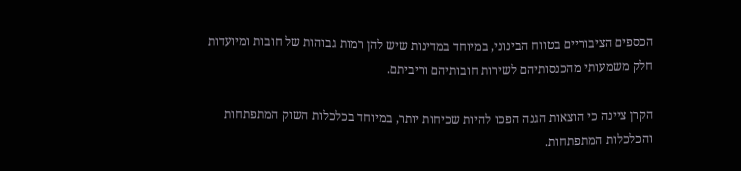הכספים הציבוריים בטווח הבינוני, במיוחד במדינות שיש להן רמות גבוהות של חובות ומיועדות חלק משמעותי מהכנסותיהם לשירות חובותיהם וריביתם.

הקרן ציינה כי הוצאות הגנה הפכו להיות שכיחות יותר, במיוחד בכלכלות השוק המתפתחות והכלכלות המתפתחות.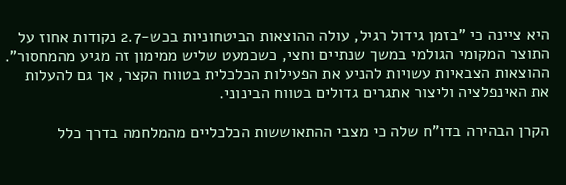היא ציינה כי "בזמן גידול רגיל, עולה ההוצאות הביטחוניות בכש-2.7 נקודות אחוז על התוצר המקומי הגולמי במשך שנתיים וחצי, כשכמעט שליש ממימון זה מגיע מהמחסור". ההוצאות הצבאיות עשויות להניע את הפעילות הכלכלית בטווח הקצר, אך גם להעלות את האינפלציה וליצור אתגרים גדולים בטווח הבינוני.

הקרן הבהירה בדו"ח שלה כי מצבי ההתאוששות הכלכליים מהמלחמה בדרך כלל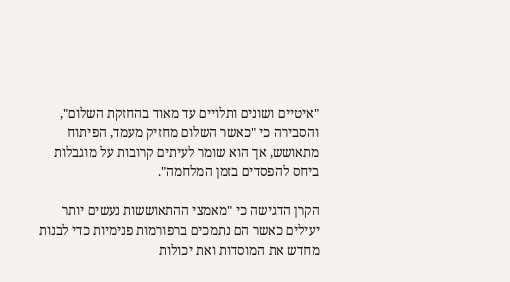"איטיים ושונים ותלויים עד מאוד בהחזקת השלום", והסבירה כי "כאשר השלום מחזיק מעמד, הפיתוח מתאושש, אך הוא שומר לעיתים קרובות על מוגבלות ביחס להפסדים בזמן המלחמה".

הקרן הדגישה כי "מאמצי ההתאוששות נעשים יותר יעילים כאשר הם נתמכים ברפורמות פנימיות כדי לבנות מחדש את המוסדות ואת יכולות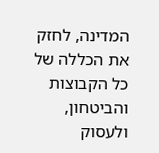המדינה, לחזק את הכללה של כל הקבוצות והביטחון, ולעסוק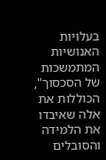בעלויות האנושיות המתמשכות של הסכסוך", הכוללות את אלה שאיבדו את הלמידה והסובלים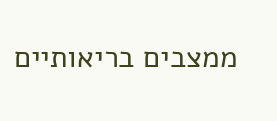ממצבים בריאותיים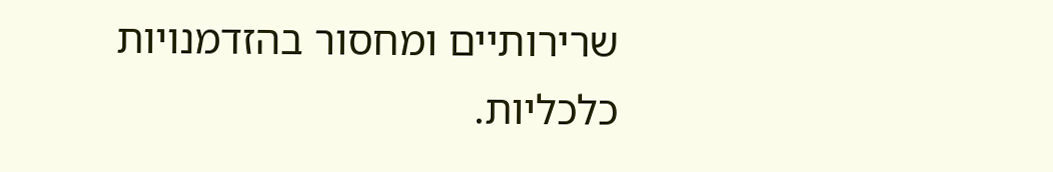שרירותיים ומחסור בהזדמנויות כלכליות.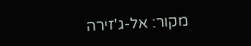מקור: אל-ג'זירה